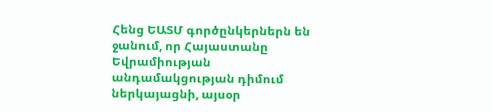Հենց ԵԱՏՄ գործընկերներն են ջանում, որ Հայաստանը Եվրամիության անդամակցության դիմում ներկայացնի, այսօր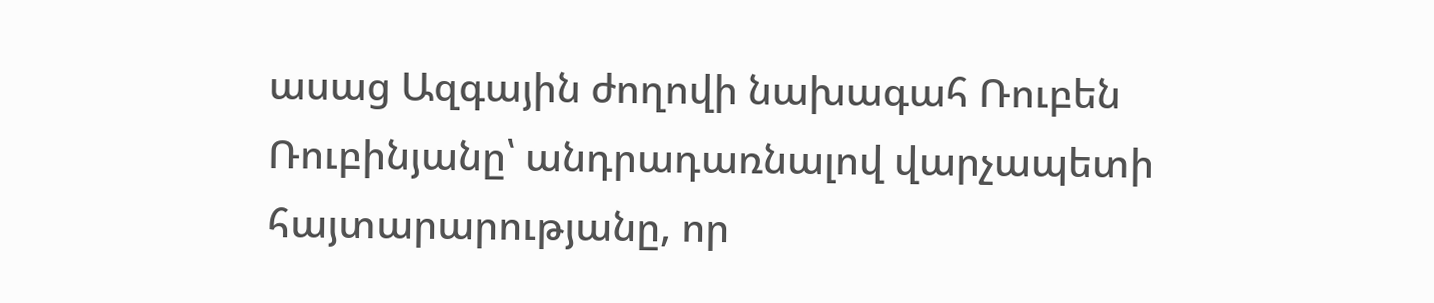ասաց Ազգային ժողովի նախագահ Ռուբեն Ռուբինյանը՝ անդրադառնալով վարչապետի հայտարարությանը, որ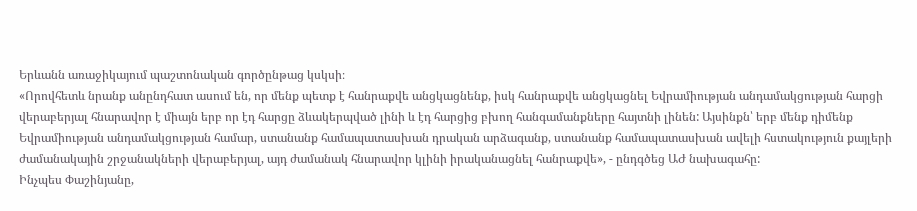Երևանն առաջիկայում պաշտոնական գործընթաց կսկսի։
«Որովհետև նրանք անընդհատ ասում են, որ մենք պետք է հանրաքվե անցկացնենք, իսկ հանրաքվե անցկացնել Եվրամիության անդամակցության հարցի վերաբերյալ հնարավոր է միայն երբ որ էդ հարցը ձևակերպված լինի և էդ հարցից բխող հանգամանքները հայտնի լինեն: Այսինքն՝ երբ մենք դիմենք Եվրամիության անդամակցության համար, ստանանք համապատասխան դրական արձագանք, ստանանք համապատասխան ավելի հստակություն քայլերի ժամանակային շրջանակների վերաբերյալ, այդ ժամանակ հնարավոր կլինի իրականացնել հանրաքվե», - ընդգծեց ԱԺ նախագահը:
Ինչպես Փաշինյանը,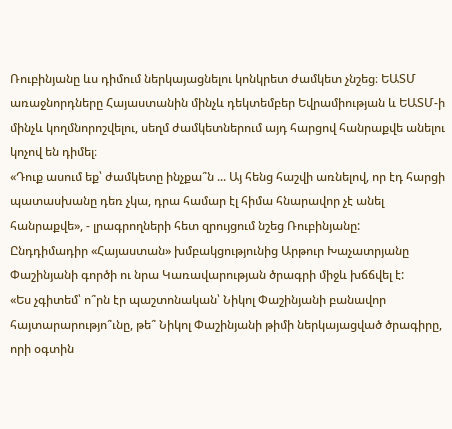Ռուբինյանը ևս դիմում ներկայացնելու կոնկրետ ժամկետ չնշեց։ ԵԱՏՄ առաջնորդները Հայաստանին մինչև դեկտեմբեր Եվրամիության և ԵԱՏՄ-ի մինչև կողմնորոշվելու, սեղմ ժամկետներում այդ հարցով հանրաքվե անելու կոչով են դիմել։
«Դուք ասում եք՝ ժամկետը ինչքա՞ն ... Այ հենց հաշվի առնելով, որ էդ հարցի պատասխանը դեռ չկա, դրա համար էլ հիմա հնարավոր չէ անել հանրաքվե», - լրագրողների հետ զրույցում նշեց Ռուբինյանը:
Ընդդիմադիր «Հայաստան» խմբակցությունից Արթուր Խաչատրյանը Փաշինյանի գործի ու նրա Կառավարության ծրագրի միջև խճճվել է:
«Ես չգիտեմ՝ ո՞րն էր պաշտոնական՝ Նիկոլ Փաշինյանի բանավոր հայտարարությո՞ւնը, թե՞ Նիկոլ Փաշինյանի թիմի ներկայացված ծրագիրը, որի օգտին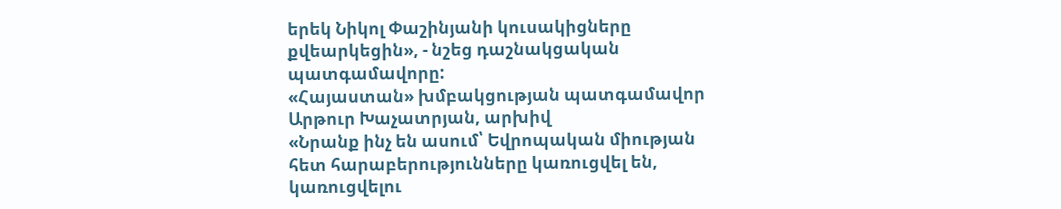երեկ Նիկոլ Փաշինյանի կուսակիցները քվեարկեցին», - նշեց դաշնակցական պատգամավորը:
«Հայաստան» խմբակցության պատգամավոր Արթուր Խաչատրյան, արխիվ
«Նրանք ինչ են ասում՝ Եվրոպական միության հետ հարաբերությունները կառուցվել են, կառուցվելու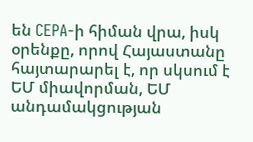են CEPA-ի հիման վրա, իսկ օրենքը, որով Հայաստանը հայտարարել է, որ սկսում է ԵՄ միավորման, ԵՄ անդամակցության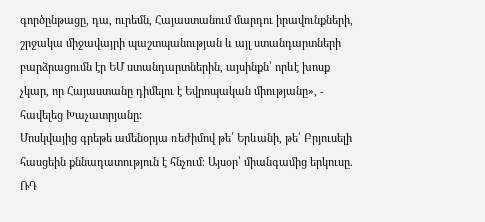գործընթացը, դա, ուրեմն, Հայաստանում մարդու իրավունքների, շրջակա միջավայրի պաշտպանության և այլ ստանդարտների բարձրացումն էր ԵՄ ստանդարտներին, այսինքն՝ որևէ խոսք չկար, որ Հայաստանը դիմելու է Եվրոպական միությանը», - հավելեց Խաչատրյանը:
Մոսկվայից գրեթե ամենօրյա ռեժիմով թե՛ Երևանի, թե՛ Բրյուսելի հասցեին քննադատություն է հնչում։ Այսօր՝ միանգամից երկուսը. ՌԴ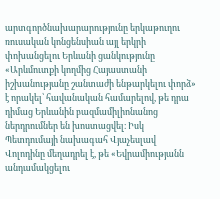արտգործնախարարությունը երկաթուղու ռուսական կոնցենսիան այլ երկրի փոխանցելու Երևանի ցանկությունը «Արևմուտքի կողմից Հայաստանի իշխանությանը շանտաժի ենթարկելու փորձ» է որակել՝ հավանական համարելով, թե դրա դիմաց Երևանին բազմամիլիոնանոց ներդրումներ են խոստացվել։ Իսկ Պետդումայի նախագահ Վյաչեսլավ Վոլոդինը մեղադրել է, թե «Եվրամիությանն անդամակցելու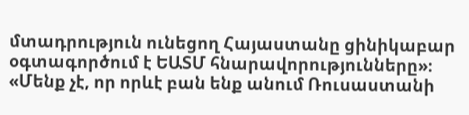մտադրություն ունեցող Հայաստանը ցինիկաբար օգտագործում է ԵԱՏՄ հնարավորությունները»։
«Մենք չէ, որ որևէ բան ենք անում Ռուսաստանի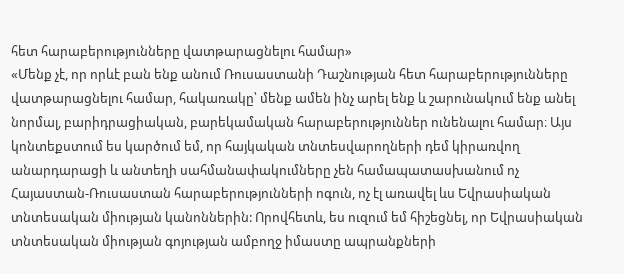հետ հարաբերությունները վատթարացնելու համար»
«Մենք չէ, որ որևէ բան ենք անում Ռուսաստանի Դաշնության հետ հարաբերությունները վատթարացնելու համար, հակառակը՝ մենք ամեն ինչ արել ենք և շարունակում ենք անել նորմալ, բարիդրացիական, բարեկամական հարաբերություններ ունենալու համար։ Այս կոնտեքստում ես կարծում եմ, որ հայկական տնտեսվարողների դեմ կիրառվող անարդարացի և անտեղի սահմանափակումները չեն համապատասխանում ոչ Հայաստան-Ռուսաստան հարաբերությունների ոգուն, ոչ էլ առավել ևս Եվրասիական տնտեսական միության կանոններին: Որովհետև, ես ուզում եմ հիշեցնել, որ Եվրասիական տնտեսական միության գոյության ամբողջ իմաստը ապրանքների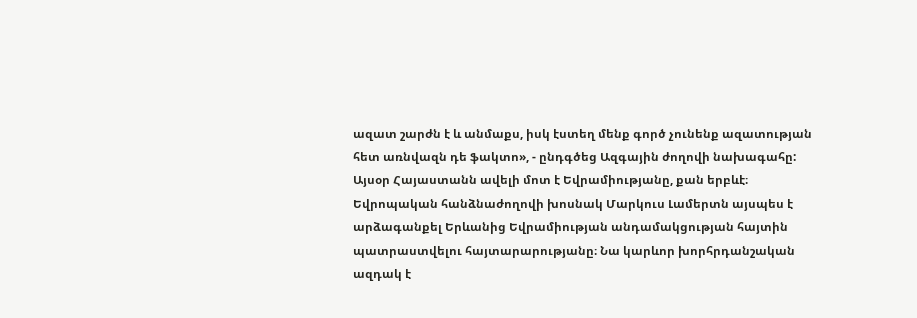ազատ շարժն է և անմաքս, իսկ էստեղ մենք գործ չունենք ազատության հետ առնվազն դե ֆակտո», - ընդգծեց Ազգային ժողովի նախագահը:
Այսօր Հայաստանն ավելի մոտ է Եվրամիությանը, քան երբևէ։ Եվրոպական հանձնաժողովի խոսնակ Մարկուս Լամերտն այսպես է արձագանքել Երևանից Եվրամիության անդամակցության հայտին պատրաստվելու հայտարարությանը։ Նա կարևոր խորհրդանշական ազդակ է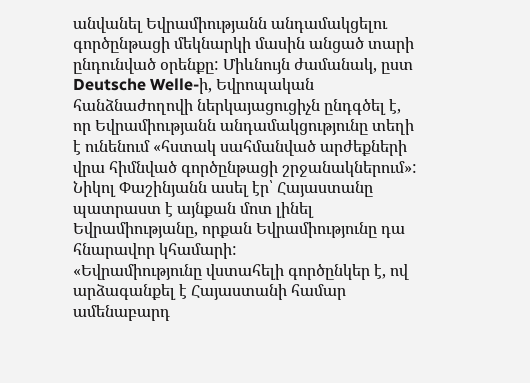անվանել Եվրամիությանն անդամակցելու գործընթացի մեկնարկի մասին անցած տարի ընդունված օրենքը: Միևնույն ժամանակ, ըստ Deutsche Welle-ի, Եվրոպական հանձնաժողովի ներկայացուցիչն ընդգծել է, որ Եվրամիությանն անդամակցությունը տեղի է ունենում «հստակ սահմանված արժեքների վրա հիմնված գործընթացի շրջանակներում»:
Նիկոլ Փաշինյանն ասել էր՝ Հայաստանը պատրաստ է այնքան մոտ լինել Եվրամիությանը, որքան Եվրամիությունը դա հնարավոր կհամարի:
«Եվրամիությունը վստահելի գործընկեր է, ով արձագանքել է Հայաստանի համար ամենաբարդ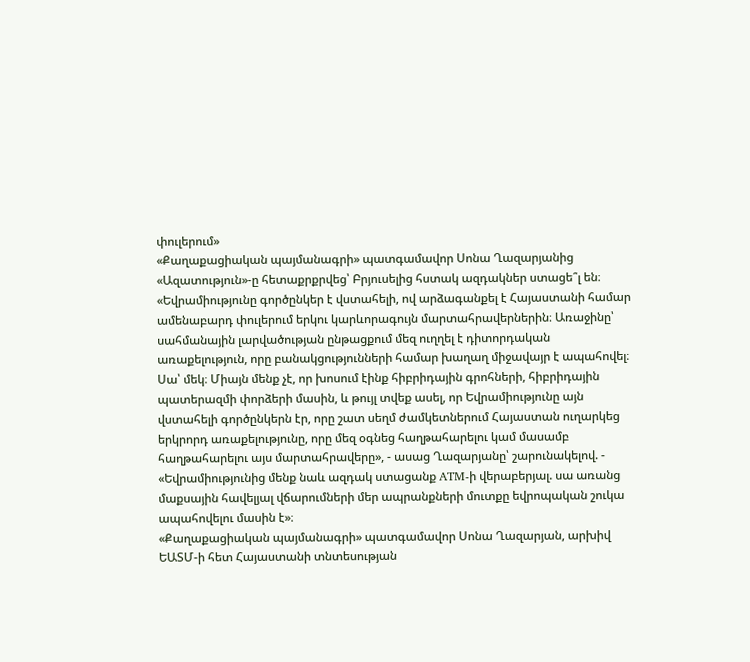փուլերում»
«Քաղաքացիական պայմանագրի» պատգամավոր Սոնա Ղազարյանից «Ազատություն»-ը հետաքրքրվեց՝ Բրյուսելից հստակ ազդակներ ստացե՞լ են։
«Եվրամիությունը գործընկեր է վստահելի, ով արձագանքել է Հայաստանի համար ամենաբարդ փուլերում երկու կարևորագույն մարտահրավերներին։ Առաջինը՝ սահմանային լարվածության ընթացքում մեզ ուղղել է դիտորդական առաքելություն, որը բանակցությունների համար խաղաղ միջավայր է ապահովել։ Սա՝ մեկ։ Միայն մենք չէ, որ խոսում էինք հիբրիդային գրոհների, հիբրիդային պատերազմի փորձերի մասին, և թույլ տվեք ասել, որ Եվրամիությունը այն վստահելի գործընկերն էր, որը շատ սեղմ ժամկետներում Հայաստան ուղարկեց երկրորդ առաքելությունը, որը մեզ օգնեց հաղթահարելու կամ մասամբ հաղթահարելու այս մարտահրավերը», - ասաց Ղազարյանը՝ շարունակելով. - «Եվրամիությունից մենք նաև ազդակ ստացանք ATM-ի վերաբերյալ. սա առանց մաքսային հավելյալ վճարումների մեր ապրանքների մուտքը եվրոպական շուկա ապահովելու մասին է»։
«Քաղաքացիական պայմանագրի» պատգամավոր Սոնա Ղազարյան, արխիվ
ԵԱՏՄ-ի հետ Հայաստանի տնտեսության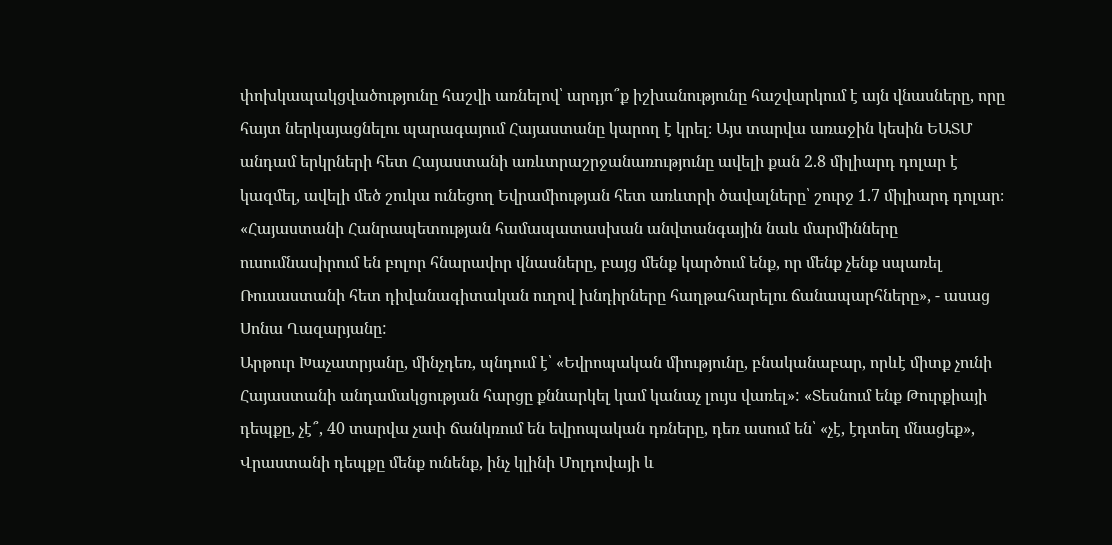փոխկապակցվածությունը հաշվի առնելով՝ արդյո՞ք իշխանությունը հաշվարկում է այն վնասները, որը հայտ ներկայացնելու պարագայում Հայաստանը կարող է կրել։ Այս տարվա առաջին կեսին ԵԱՏՄ անդամ երկրների հետ Հայաստանի առևտրաշրջանառությունը ավելի քան 2.8 միլիարդ դոլար է կազմել, ավելի մեծ շուկա ունեցող Եվրամիության հետ առևտրի ծավալները՝ շուրջ 1.7 միլիարդ դոլար։
«Հայաստանի Հանրապետության համապատասխան անվտանգային նաև մարմինները ուսումնասիրում են բոլոր հնարավոր վնասները, բայց մենք կարծում ենք, որ մենք չենք սպառել Ռուսաստանի հետ դիվանագիտական ուղով խնդիրները հաղթահարելու ճանապարհները», - ասաց Սոնա Ղազարյանը:
Արթուր Խաչատրյանը, մինչդեռ, պնդում է՝ «Եվրոպական միությունը, բնականաբար, որևէ միտք չունի Հայաստանի անդամակցության հարցը քննարկել կամ կանաչ լույս վառել»: «Տեսնում ենք Թուրքիայի դեպքը, չէ՞, 40 տարվա չափ ճանկռում են եվրոպական դռները, դեռ ասում են՝ «չէ, էդտեղ մնացեք», Վրաստանի դեպքը մենք ունենք, ինչ կլինի Մոլդովայի և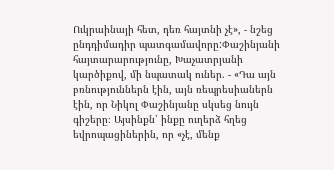Ուկրաինայի հետ, դեռ հայտնի չէ», - նշեց ընդդիմադիր պատգամավորը:Փաշինյանի հայտարարությունը, Խաչատրյանի կարծիքով, մի նպատակ ուներ. - «Դա այն բռնություններն էին, այն ռեպրեսիաներն էին, որ Նիկոլ Փաշինյանը սկսեց նույն գիշերը։ Այսինքն՝ ինքը ուղերձ հղեց եվրոպացիներին, որ «չէ, մենք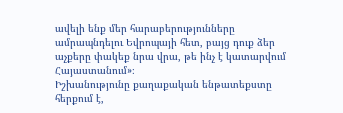ավելի ենք մեր հարաբերությունները ամրապնդելու Եվրոպայի հետ, բայց դուք ձեր աչքերը փակեք նրա վրա, թե ինչ է կատարվում Հայաստանում»։
Իշխանությունը քաղաքական ենթատեքստը հերքում է,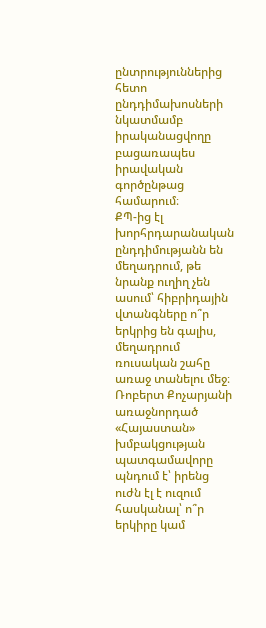ընտրություններից հետո ընդդիմախոսների նկատմամբ իրականացվողը բացառապես իրավական գործընթաց համարում։
ՔՊ-ից էլ խորհրդարանական ընդդիմությանն են մեղադրում, թե նրանք ուղիղ չեն ասում՝ հիբրիդային վտանգները ո՞ր երկրից են գալիս, մեղադրում ռուսական շահը առաջ տանելու մեջ։
Ռոբերտ Քոչարյանի առաջնորդած «Հայաստան» խմբակցության պատգամավորը պնդում է՝ իրենց ուժն էլ է ուզում հասկանալ՝ ո՞ր երկիրը կամ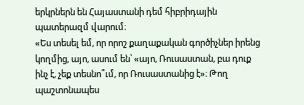երկրներն են Հայաստանի դեմ հիբրիդային պատերազմ վարում։
«Ես տեսել եմ, որ որոշ քաղաքական գործիչներ իրենց կողմից, այո, ասում են՝ «այո, Ռուսաստան, բա դուք ինչ է, չեք տեսնո՞ւմ, որ Ռուսաստանից է»։ Թող պաշտոնապես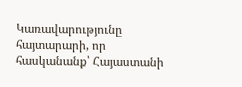Կառավարությունը հայտարարի, որ հասկանանք՝ Հայաստանի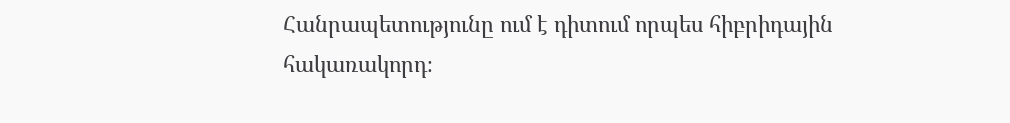Հանրապետությունը ում է դիտում որպես հիբրիդային հակառակորդ։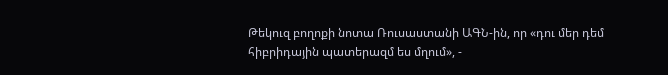Թեկուզ բողոքի նոտա Ռուսաստանի ԱԳՆ-ին, որ «դու մեր դեմ հիբրիդային պատերազմ ես մղում», -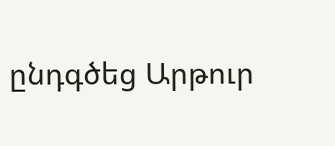ընդգծեց Արթուր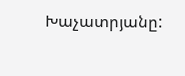Խաչատրյանը: